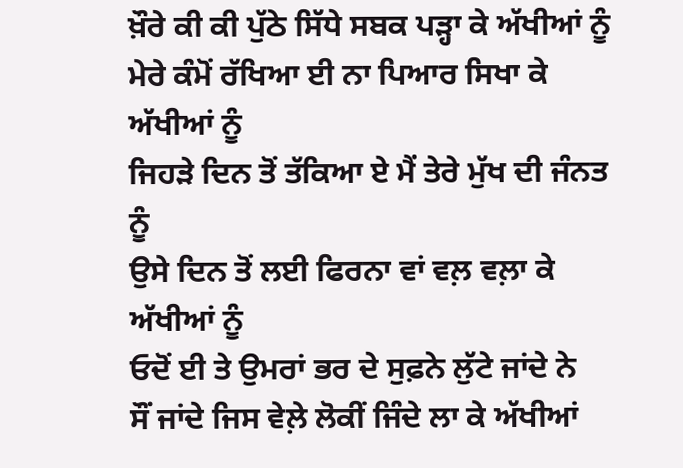ਖ਼ੌਰੇ ਕੀ ਕੀ ਪੁੱਠੇ ਸਿੱਧੇ ਸਬਕ ਪੜ੍ਹਾ ਕੇ ਅੱਖੀਆਂ ਨੂੰ
ਮੇਰੇ ਕੰਮੋਂ ਰੱਖਿਆ ਈ ਨਾ ਪਿਆਰ ਸਿਖਾ ਕੇ ਅੱਖੀਆਂ ਨੂੰ
ਜਿਹੜੇ ਦਿਨ ਤੋਂ ਤੱਕਿਆ ਏ ਮੈਂ ਤੇਰੇ ਮੁੱਖ ਦੀ ਜੰਨਤ ਨੂੰ
ਉਸੇ ਦਿਨ ਤੋਂ ਲਈ ਫਿਰਨਾ ਵਾਂ ਵਲ਼ ਵਲ਼ਾ ਕੇ ਅੱਖੀਆਂ ਨੂੰ
ਓਦੋਂ ਈ ਤੇ ਉਮਰਾਂ ਭਰ ਦੇ ਸੁਫ਼ਨੇ ਲੁੱਟੇ ਜਾਂਦੇ ਨੇ
ਸੌਂ ਜਾਂਦੇ ਜਿਸ ਵੇਲ਼ੇ ਲੋਕੀਂ ਜਿੰਦੇ ਲਾ ਕੇ ਅੱਖੀਆਂ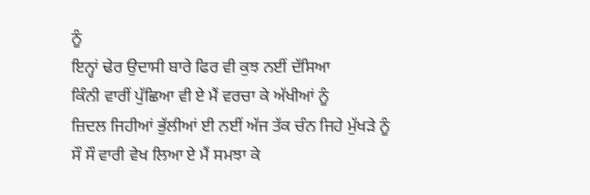ਨੂੰ
ਇਨ੍ਹਾਂ ਢੇਰ ਉਦਾਸੀ ਬਾਰੇ ਫਿਰ ਵੀ ਕੁਝ ਨਈਂ ਦੱਸਿਆ
ਕਿੰਨੀ ਵਾਰੀਂ ਪੁੱਛਿਆ ਵੀ ਏ ਮੈਂ ਵਰਚਾ ਕੇ ਅੱਖੀਆਂ ਨੂੰ
ਜ਼ਿਦਲ ਜਿਹੀਆਂ ਭੁੱਲੀਆਂ ਈ ਨਈਂ ਅੱਜ ਤੱਕ ਚੰਨ ਜਿਹੇ ਮੁੱਖੜੇ ਨੂੰ
ਸੌ ਸੌ ਵਾਰੀ ਵੇਖ ਲਿਆ ਏ ਮੈਂ ਸਮਝਾ ਕੇ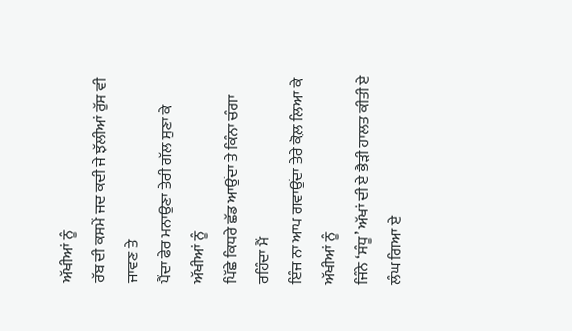ਅੱਖੀਆਂ ਨੂੰ
ਰੱਬ ਦੀ ਕਸਮੇਂ ਜਦ ਕਦੀ ਜੇ ਝੱਲੀਆਂ ਰੁੱਸ ਵੀ ਜਾਵਣ ਤੇ
ਪੈਂਦਾ ਫੇਰ ਮਨਾਉਣਾ ਤੇਰੀ ਗੱਲ ਸੁਣਾ ਕੇ ਅੱਖੀਆਂ ਨੂੰ
ਪਿੱਛੇ ਕਿਧਰੇ ਛੱਡ ਆਉਂਦਾ ਤੇ ਕਿੰਨਾ ਚੰਗਾ ਰਹਿੰਦਾ ਮੈਂ
ਇੰਜ ਨਾ ਆਪ ਗਵਾਉਂਦਾ ਤੇਰੇ ਕੋਲ਼ ਲਿਆ ਕੇ ਅੱਖੀਆਂ ਨੂੰ
ਜਿੰਨੇ ‘ਸੰਧੂ’ ਅੱਖਾਂ ਦੀ ਏ ਭੈੜੀ ਹਾਲਤ ਕੀਤੀ ਏ
ਲੰਘ ਗਿਆ ਏ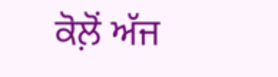ਕੋਲ਼ੋਂ ਅੱਜ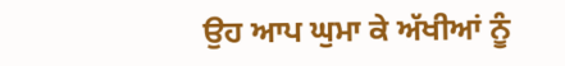ਉਹ ਆਪ ਘੁਮਾ ਕੇ ਅੱਖੀਆਂ ਨੂੰ